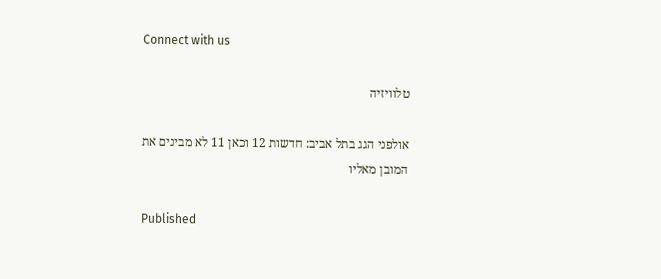Connect with us

טלוויזיה

אולפני הגג בתל אביב: חדשות 12 וכאן 11 לא מבינים את המובן מאליו

Published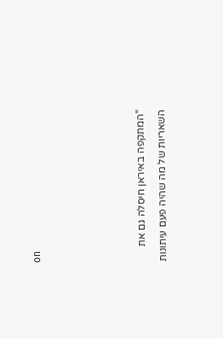on




"המתקפה באיראן חיסלה גם את השאריות של מה שהיה פעם עיתונות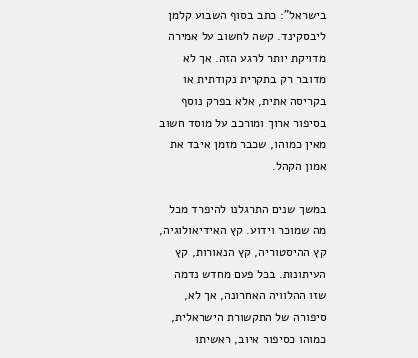בישראל": כתב בסוף השבוע קלמן ליבסקינד. קשה לחשוב על אמירה מדויקת יותר לרגע הזה. אך לא מדובר רק בתקרית נקודתית או בקריסה אתית, אלא בפרק נוסף בסיפור ארוך ומורכב על מוסד חשוב מאין כמוהו, שכבר מזמן איבד את אמון הקהל.

במשך שנים התרגלנו להיפרד מכל מה שמוכר וידוע. קץ האידיאולוגיה, קץ ההיסטוריה, קץ הנאורות, קץ העיתונות. בכל פעם מחדש נדמה שזו ההלוויה האחרונה, אך לא, סיפורה של התקשורת הישראלית, כמוהו כסיפור איוב, ראשיתו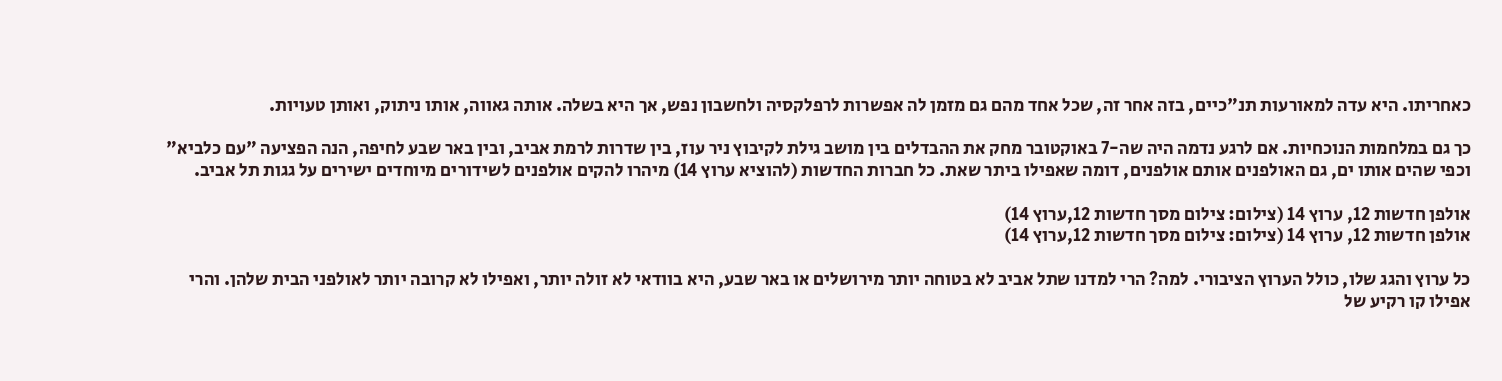כאחריתו. היא עדה למאורעות תנ"כיים, בזה אחר זה, שכל אחד מהם גם מזמן לה אפשרות לרפלקסיה ולחשבון נפש, אך היא בשלה. אותה גאווה, אותו ניתוק, ואותן טעויות.

כך גם במלחמות הנוכחיות. אם לרגע נדמה היה שה-7 באוקטובר מחק את ההבדלים בין מושב גילת לקיבוץ ניר עוז, בין שדרות לרמת אביב, ובין באר שבע לחיפה, הנה הפציעה "עם כלביא" וכפי שהים אותו ים, גם האולפנים אותם אולפנים, דומה שאפילו ביתר שאת. כל חברות החדשות (להוציא ערוץ 14) מיהרו להקים אולפנים לשידורים מיוחדים ישירים על גגות תל אביב.

אולפן חדשות 12, ערוץ 14 (צילום: צילום מסך חדשות 12,ערוץ 14)
אולפן חדשות 12, ערוץ 14 (צילום: צילום מסך חדשות 12,ערוץ 14)

כל ערוץ והגג שלו, כולל הערוץ הציבורי. למה? הרי למדנו שתל אביב לא בטוחה יותר מירושלים או באר שבע, היא בוודאי לא זולה יותר, ואפילו לא קרובה יותר לאולפני הבית שלהן. והרי אפילו קו רקיע של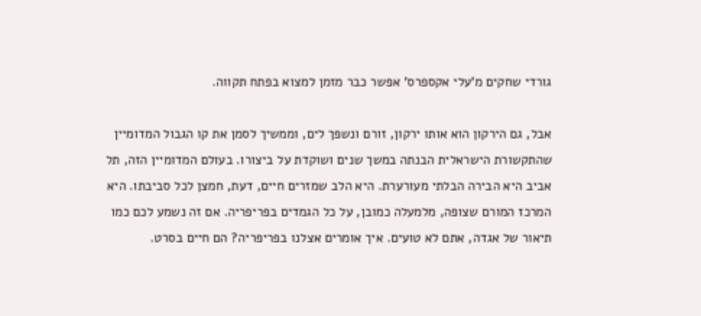גורדי שחקים מ'עלי אקספרס' אפשר כבר מזמן למצוא בפתח תקווה.

אבל, גם הירקון הוא אותו ירקון, זורם ונשפך לים, וממשיך לסמן את קו הגבול המדומיין שהתקשורת הישראלית הבנתה במשך שנים ושוקדת על ביצורו. בעולם המדומיין הזה, תל אביב היא הבירה הבלתי מעורערת. היא הלב שמזרים חיים, דעת, חמצן לכל סביבתו. היא המרכז המורם שצופה, מלמעלה כמובן, על כל הגמדים בפריפריה. אם זה נשמע לכם כמו תיאור של אגדה, אתם לא טועים. איך אומרים אצלנו בפריפריה? הם חיים בסרט.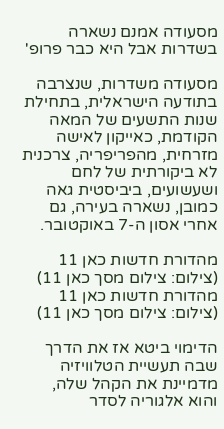מסעודה אמנם נשארה בשדרות אבל היא כבר פרופ'

מסעודה משדרות, שנצרבה בתודעה הישראלית, בתחילת שנות התשעים של המאה הקודמת, כאייקון לאישה מזרחית, מהפריפריה, צרכנית לא ביקורתית של לחם ושעשועים, ביביסטית גאה כמובן, נשארה בעירה, גם אחרי אסון ה-7 באוקטובר.

מהדורת חדשות כאן 11 (צילום: צילום מסך כאן 11)
מהדורת חדשות כאן 11 (צילום: צילום מסך כאן 11)

הדימוי ביטא אז את הדרך שבה תעשיית הטלוויזיה מדמיינת את הקהל שלה, והוא אלגוריה לסדר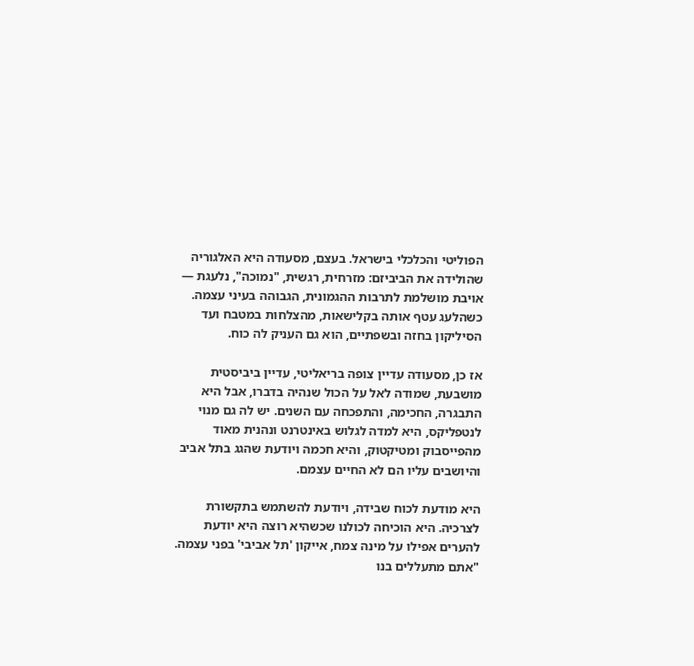הפוליטי והכלכלי בישראל. בעצם, מסעודה היא האלגוריה שהולידה את הביביזם: מזרחית, רגשית, "נמוכה", נלעגת — אויבת מושלמת לתרבות ההגמונית, הגבוהה בעיני עצמה. כשהלעג עטף אותה בקלישאות, מהצלחות במטבח ועד הסיליקון בחזה ובשפתיים, הוא גם העניק לה כוח.

אז כן, מסעודה עדיין צופה בריאליטי, עדיין ביביסטית מושבעת, שמודה לאל על הכול שנהיה בדברו, אבל היא התבגרה, החכימה, והתפכחה עם השנים. יש לה גם מנוי לנטפליקס, היא למדה לגלוש באינטרנט ונהנית מאוד מהפייסבוק ומטיקטוק, והיא חכמה ויודעת שהגג בתל אביב והיושבים עליו הם לא החיים עצמם.

היא מודעת לכוח שבידה, ויודעת להשתמש בתקשורת לצרכיה. היא הוכיחה לכולנו שכשהיא רוצה היא יודעת להערים אפילו על מינה צמח, אייקון 'תל אביבי' בפני עצמה. "אתם מתעללים בנו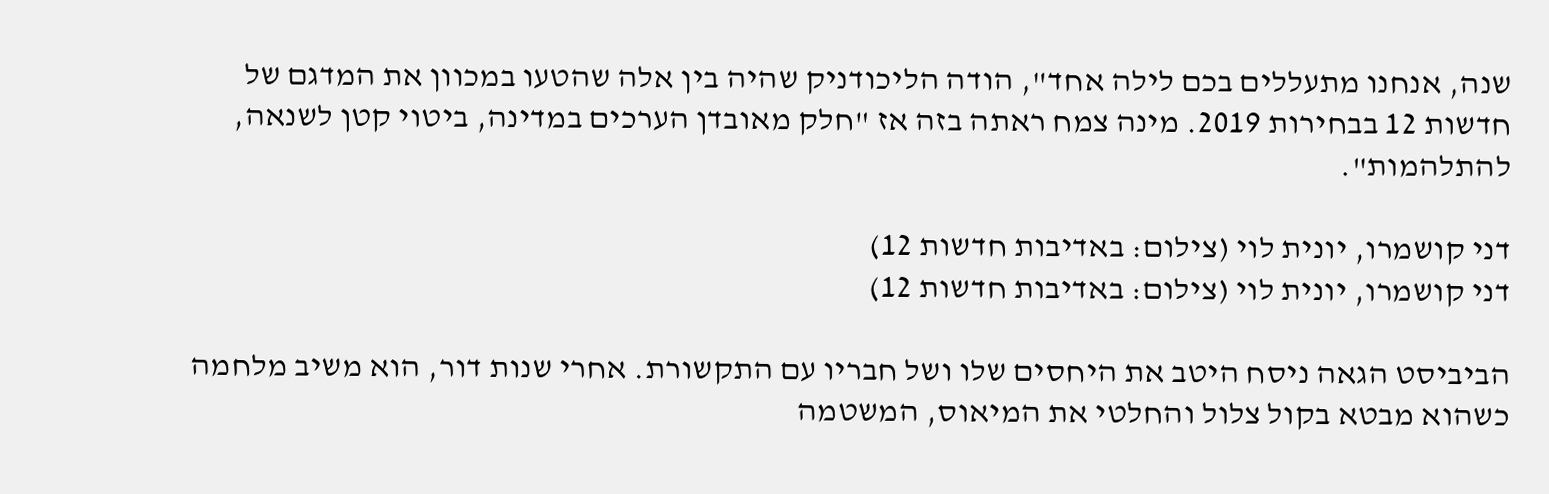שנה, אנחנו מתעללים בכם לילה אחד", הודה הליכודניק שהיה בין אלה שהטעו במכוון את המדגם של חדשות 12 בבחירות 2019. מינה צמח ראתה בזה אז "חלק מאובדן הערכים במדינה, ביטוי קטן לשנאה, להתלהמות".

דני קושמרו, יונית לוי (צילום: באדיבות חדשות 12)
דני קושמרו, יונית לוי (צילום: באדיבות חדשות 12)

הביביסט הגאה ניסח היטב את היחסים שלו ושל חבריו עם התקשורת. אחרי שנות דור, הוא משיב מלחמה כשהוא מבטא בקול צלול והחלטי את המיאוס, המשטמה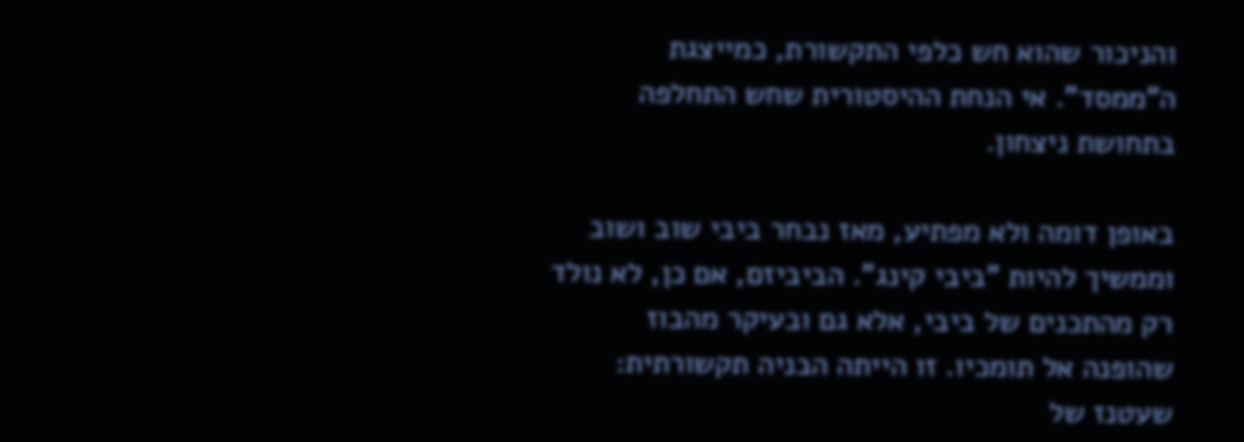והניכור שהוא חש כלפי התקשורת, כמייצגת ה"ממסד". אי הנחת ההיסטורית שחש התחלפה בתחושת ניצחון.

באופן דומה ולא מפתיע, מאז נבחר ביבי שוב ושוב וממשיך להיות "ביבי קינג". הביביזם, אם כן, לא נולד רק מהתכנים של ביבי, אלא גם ובעיקר מהבוז שהופנה אל תומכיו. זו הייתה הבניה תקשורתית: שעטנז של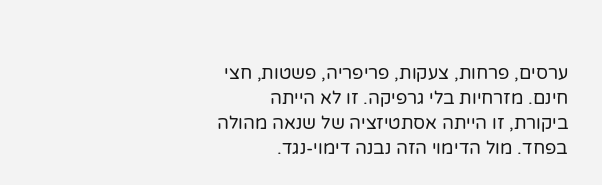ערסים, פרחות, צעקות, פריפריה, פשטות, חצי חינם. מזרחיות בלי גרפיקה. זו לא הייתה ביקורת, זו הייתה אסתטיזציה של שנאה מהולה בפחד. מול הדימוי הזה נבנה דימוי-נגד.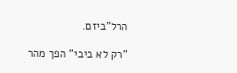הרל"ביזם.

"רק לא ביבי" הפך מהר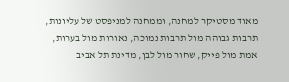מאוד מסטיקר למחנה, וממחנה למניפסט של עליונות, תרבות גבוהה מול תרבות נמוכה, נאורות מול בערות, אמת מול פייק, שחור מול לבן, מדינת תל אביב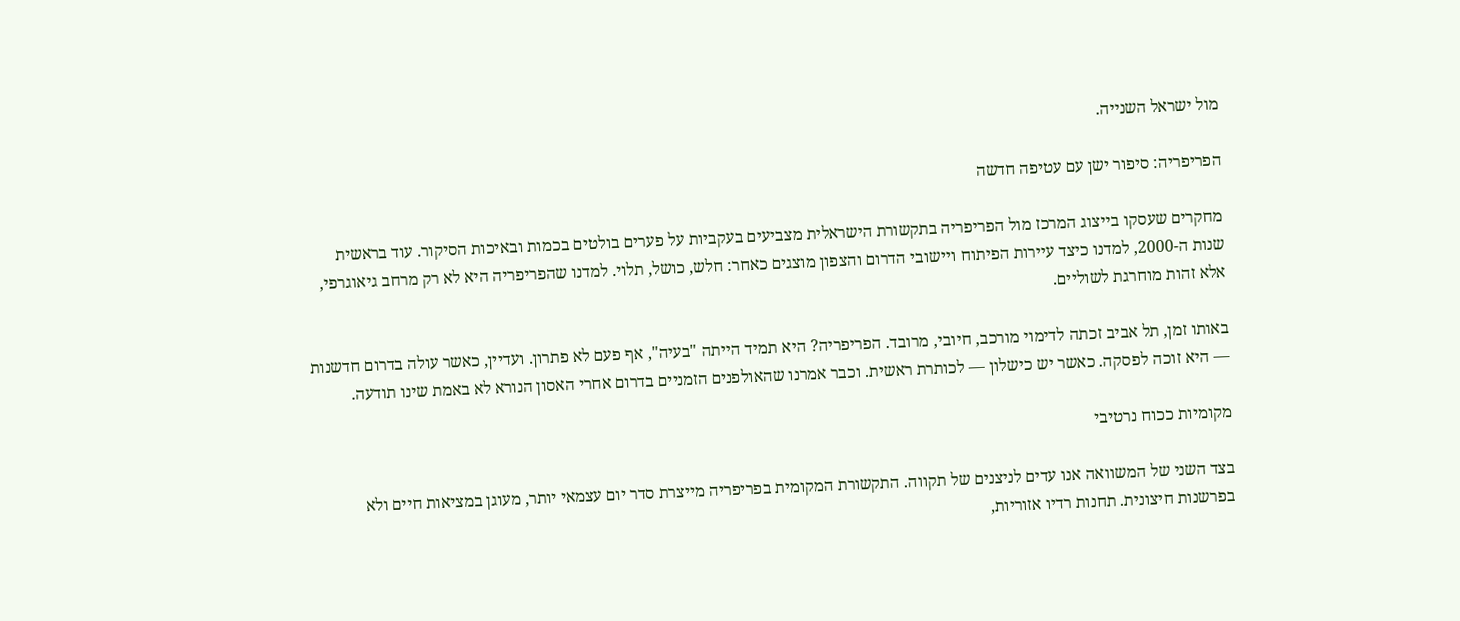מול ישראל השנייה.

הפריפריה: סיפור ישן עם עטיפה חדשה

מחקרים שעסקו בייצוג המרכז מול הפריפריה בתקשורת הישראלית מצביעים בעקביות על פערים בולטים בכמות ובאיכות הסיקור. עוד בראשית שנות ה-2000, למדנו כיצד עיירות הפיתוח ויישובי הדרום והצפון מוצגים כאחר: חלש, כושל, תלוי. למדנו שהפריפריה היא לא רק מרחב גיאוגרפי, אלא זהות מוחרגת לשוליים.

באותו זמן, תל אביב זכתה לדימוי מורכב, חיובי, מרובד. הפריפריה? היא תמיד הייתה "בעיה", אף פעם לא פתרון. ועדיין, כאשר עולה בדרום חדשנות — היא זוכה לפסקה. כאשר יש כישלון — לכותרת ראשית. וכבר אמרנו שהאולפנים הזמניים בדרום אחרי האסון הנורא לא באמת שינו תודעה.

מקומיות ככוח נרטיבי

בצד השני של המשוואה אנו עדים לניצנים של תקווה. התקשורת המקומית בפריפריה מייצרת סדר יום עצמאי יותר, מעוגן במציאות חיים ולא בפרשנות חיצונית. תחנות רדיו אזוריות,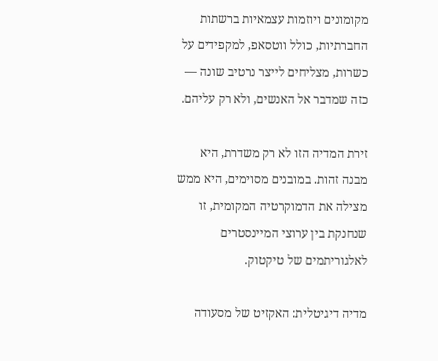מקומונים ויוזמות עצמאיות ברשתות החברתיות, כולל ווטסאפ, למקפידים על כשרות, מצליחים לייצר נרטיב שונה — כזה שמדבר אל האנשים, ולא רק עליהם.

זירת המדיה הזו לא רק משדרת, היא מבנה זהות. במובנים מסוימים, היא ממש מצילה את הדמוקרטיה המקומית, זו שנחנקת בין ערוצי המיינסטרים לאלגוריתמים של טיקטוק.

מדיה דיגיטלית: האקזיט של מסעודה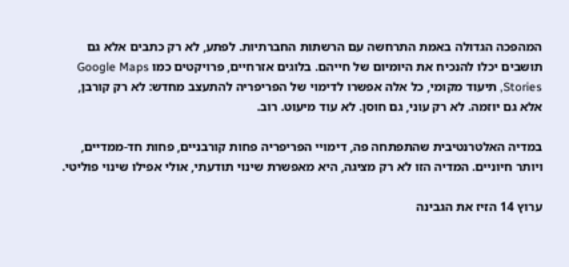המהפכה הגדולה באמת התרחשה עם הרשתות החברתיות. לפתע, לא רק כתבים אלא גם תושבים יכלו להנכיח את היומיום של חייהם. בלוגים אזרחיים, פרויקטים כמו Google Maps Stories, תיעוד מקומי, כל אלה אפשרו לדימוי של הפריפריה להתעצב מחדש: לא רק קורבן, אלא גם יוזמה. לא רק עוני, גם חוסן. לא עוד מיעוט. רוב.

במדיה האלטרנטיבית שהתפתחה פה, דימויי הפריפריה פחות קורבניים, פחות חד-ממדיים, ויותר חיוניים. המדיה הזו לא רק מציגה, היא מאפשרת שינוי תודעתי, אולי אפילו שינוי פוליטי.

ערוץ 14 הזיז את הגבינה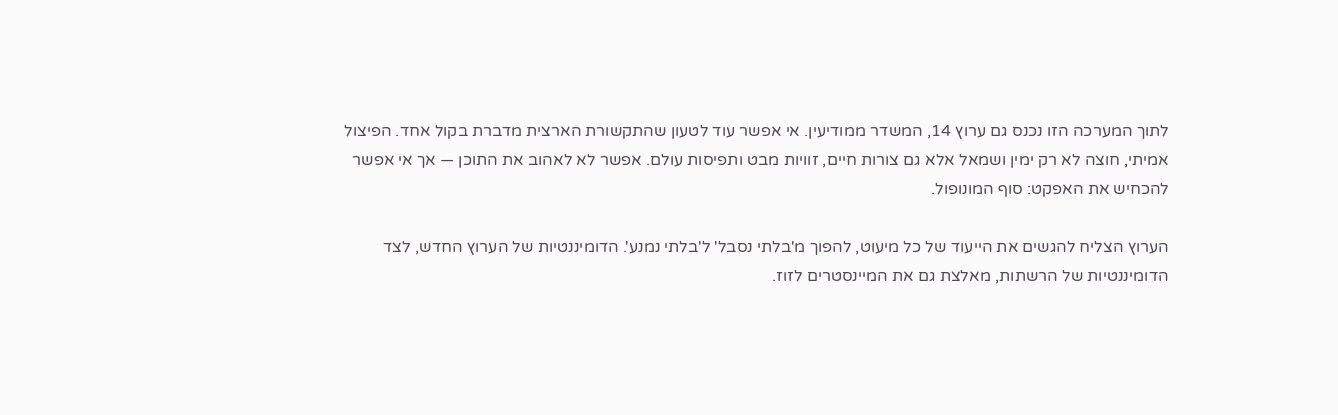לתוך המערכה הזו נכנס גם ערוץ 14, המשדר ממודיעין. אי אפשר עוד לטעון שהתקשורת הארצית מדברת בקול אחד. הפיצול אמיתי, חוצה לא רק ימין ושמאל אלא גם צורות חיים, זוויות מבט ותפיסות עולם. אפשר לא לאהוב את התוכן — אך אי אפשר להכחיש את האפקט: סוף המונופול.

הערוץ הצליח להגשים את הייעוד של כל מיעוט, להפוך מ'בלתי נסבל' ל'בלתי נמנע'. הדומיננטיות של הערוץ החדש, לצד הדומיננטיות של הרשתות, מאלצת גם את המיינסטרים לזוז.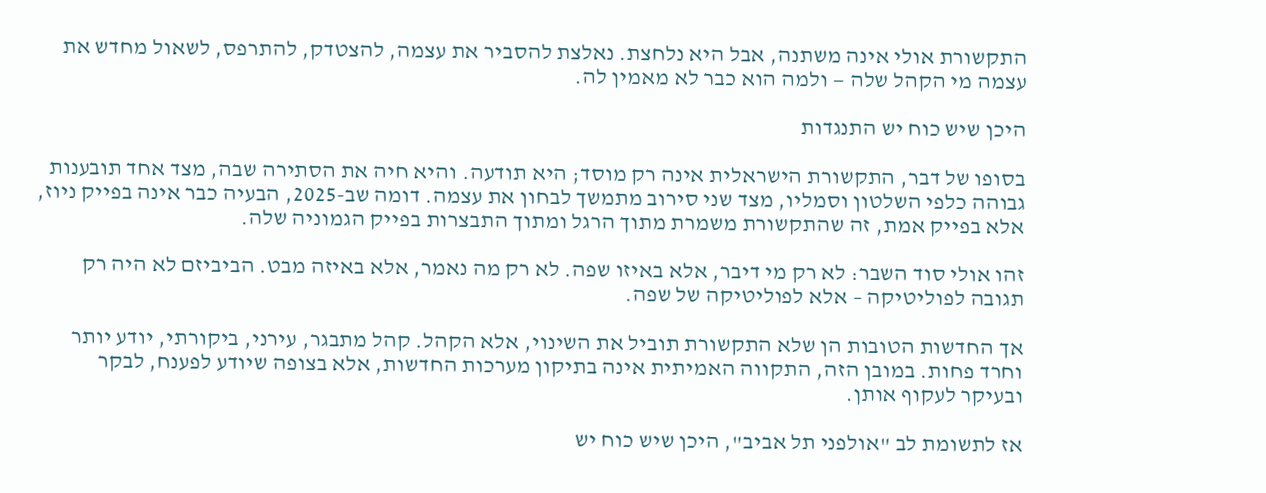התקשורת אולי אינה משתנה, אבל היא נלחצת. נאלצת להסביר את עצמה, להצטדק, להתרפס, לשאול מחדש את עצמה מי הקהל שלה — ולמה הוא כבר לא מאמין לה.

היכן שיש כוח יש התנגדות

בסופו של דבר, התקשורת הישראלית אינה רק מוסד; היא תודעה. והיא חיה את הסתירה שבה, מצד אחד תובענות גבוהה כלפי השלטון וסמליו, מצד שני סירוב מתמשך לבחון את עצמה. דומה שב-2025, הבעיה כבר אינה בפייק ניוז, אלא בפייק אמת, זה שהתקשורת משמרת מתוך הרגל ומתוך התבצרות בפייק הגמוניה שלה.

זהו אולי סוד השבר: לא רק מי דיבר, אלא באיזו שפה. לא רק מה נאמר, אלא באיזה מבט. הביביזם לא היה רק תגובה לפוליטיקה – אלא לפוליטיקה של שפה.

אך החדשות הטובות הן שלא התקשורת תוביל את השינוי, אלא הקהל. קהל מתבגר, עירני, ביקורתי, יודע יותר וחרד פחות. במובן הזה, התקווה האמיתית אינה בתיקון מערכות החדשות, אלא בצופה שיודע לפענח, לבקר ובעיקר לעקוף אותן.

אז לתשומת לב "אולפני תל אביב", היכן שיש כוח יש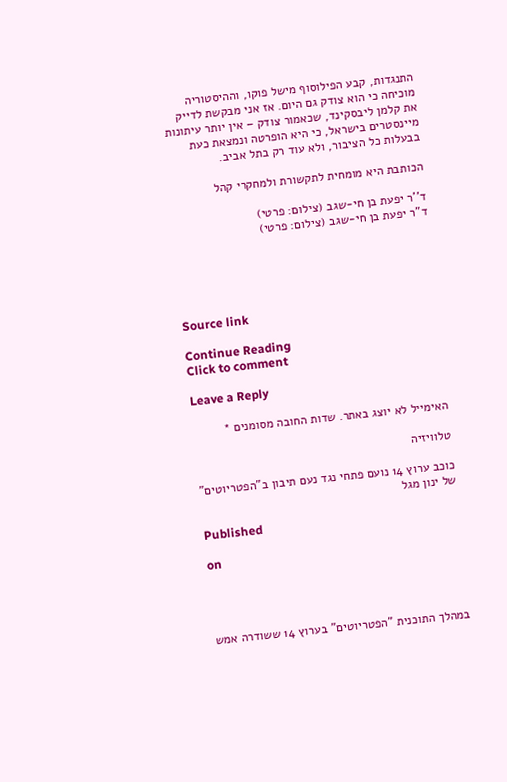התנגדות, קבע הפילוסוף מישל פוקו, וההיסטוריה מוכיחה כי הוא צודק גם היום. אז אני מבקשת לדייק את קלמן ליבסקינד, שכאמור צודק – אין יותר עיתונות מיינסטרים בישראל, כי היא הופרטה ונמצאת כעת בבעלות כל הציבור, ולא עוד רק בתל אביב.

הכותבת היא מומחית לתקשורת ולמחקרי קהל

ד''ר יפעת בן חי-שגב (צילום: פרטי)
ד"ר יפעת בן חי-שגב (צילום: פרטי)





Source link

Continue Reading
Click to comment

Leave a Reply

האימייל לא יוצג באתר. שדות החובה מסומנים *

טלוויזיה

כוכב ערוץ 14 נועם פתחי נגד נעם תיבון ב"הפטריוטים" של ינון מגל

Published

on




במהלך התוכנית "הפטריוטים" בערוץ 14 ששודרה אמש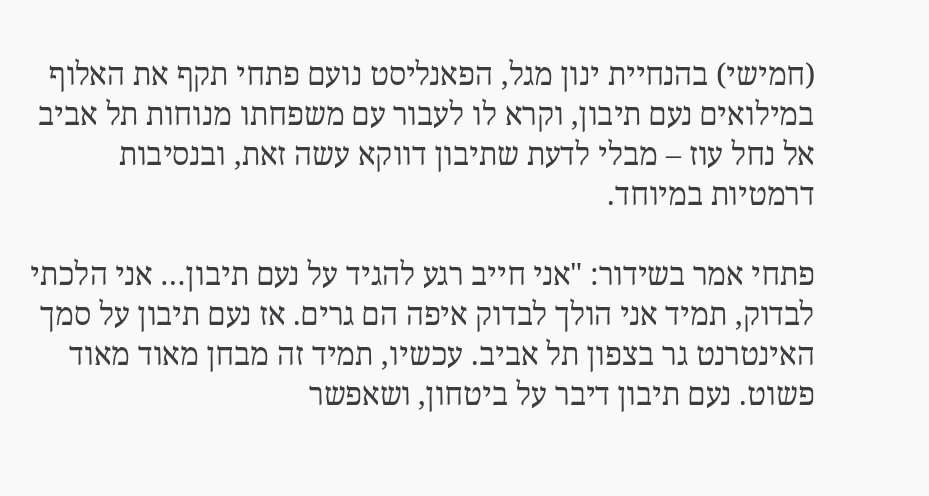(חמישי) בהנחיית ינון מגל, הפאנליסט נועם פתחי תקף את האלוף במילואים נעם תיבון, וקרא לו לעבור עם משפחתו מנוחות תל אביב אל נחל עוז – מבלי לדעת שתיבון דווקא עשה זאת, ובנסיבות דרמטיות במיוחד.

פתחי אמר בשידור: "אני חייב רגע להגיד על נעם תיבון… אני הלכתי לבדוק, תמיד אני הולך לבדוק איפה הם גרים. אז נעם תיבון על סמך האינטרנט גר בצפון תל אביב. עכשיו, תמיד זה מבחן מאוד מאוד פשוט. נעם תיבון דיבר על ביטחון, ושאפשר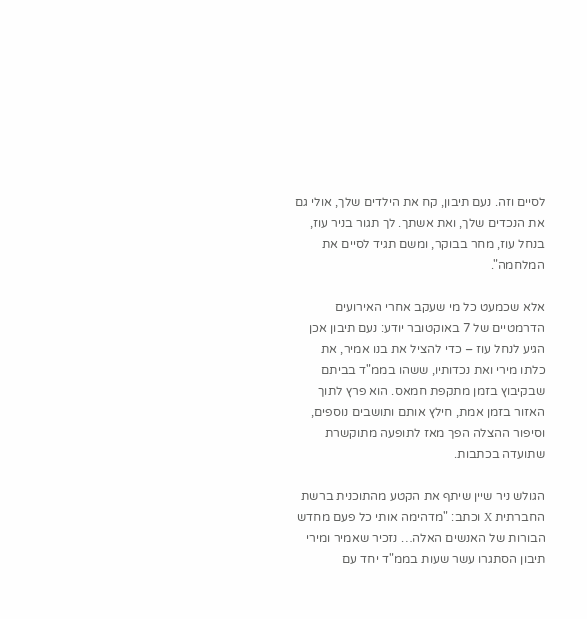לסיים וזה. נעם תיבון, קח את הילדים שלך, אולי גם את הנכדים שלך, ואת אשתך. לך תגור בניר עוז, בנחל עוז, מחר בבוקר, ומשם תגיד לסיים את המלחמה".

אלא שכמעט כל מי שעקב אחרי האירועים הדרמטיים של 7 באוקטובר יודע: נעם תיבון אכן הגיע לנחל עוז – כדי להציל את בנו אמיר, את כלתו מירי ואת נכדותיו, ששהו בממ"ד בביתם שבקיבוץ בזמן מתקפת חמאס. הוא פרץ לתוך האזור בזמן אמת, חילץ אותם ותושבים נוספים, וסיפור ההצלה הפך מאז לתופעה מתוקשרת שתועדה בכתבות.

הגולש ניר שיין שיתף את הקטע מהתוכנית ברשת החברתית X וכתב: "מדהימה אותי כל פעם מחדש הבורות של האנשים האלה… נזכיר שאמיר ומירי תיבון הסתגרו עשר שעות בממ"ד יחד עם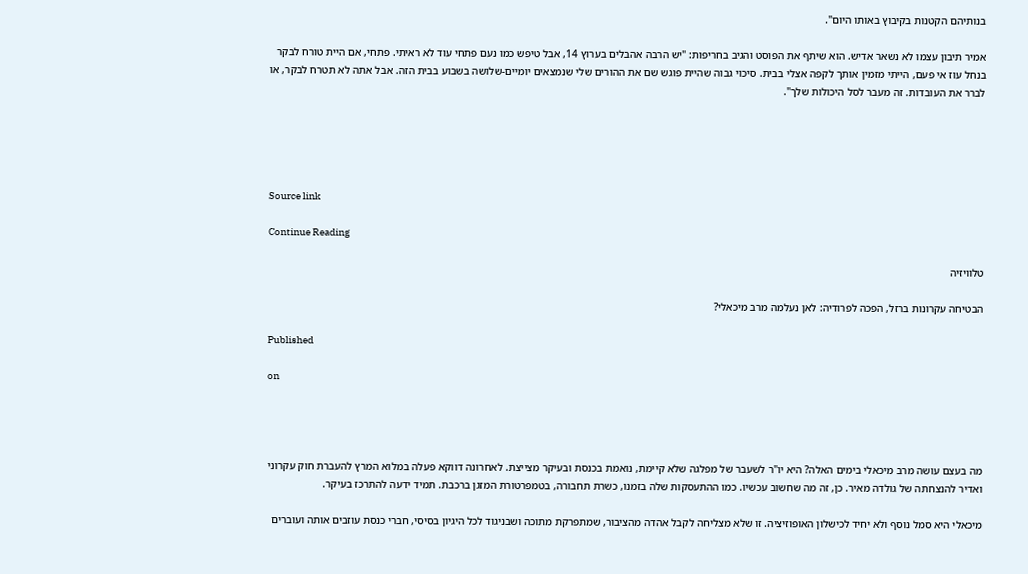בנותיהם הקטנות בקיבוץ באותו היום".

אמיר תיבון עצמו לא נשאר אדיש. הוא שיתף את הפוסט והגיב בחריפות: "יש הרבה אהבלים בערוץ 14, אבל טיפש כמו נעם פתחי עוד לא ראיתי. פתחי, אם היית טורח לבקר בנחל עוז אי פעם, הייתי מזמין אותך לקפה אצלי בבית. סיכוי גבוה שהיית פוגש שם את ההורים שלי שנמצאים יומיים-שלושה בשבוע בבית הזה. אבל אתה לא תטרח לבקר, או לברר את העובדות. זה מעבר לסל היכולות שלך".





Source link

Continue Reading

טלוויזיה

הבטיחה עקרונות ברזל, הפכה לפרודיה: לאן נעלמה מרב מיכאלי?

Published

on




מה בעצם עושה מרב מיכאלי בימים האלה? היא יו"ר לשעבר של מפלגה שלא קיימת, נואמת בכנסת ובעיקר מצייצת. לאחרונה דווקא פעלה במלוא המרץ להעברת חוק עקרוני ואדיר להנצחתה של גולדה מאיר. כן, זה מה שחשוב עכשיו. כמו ההתעסקות שלה בזמנו, כשרת תחבורה, בטמפרטורת המזגן ברכבת. תמיד ידעה להתרכז בעיקר.

מיכאלי היא סמל נוסף ולא יחיד לכישלון האופוזיציה. זו שלא מצליחה לקבל אהדה מהציבור, שמתפרקת מתוכה ושבניגוד לכל היגיון בסיסי, חברי כנסת עוזבים אותה ועוברים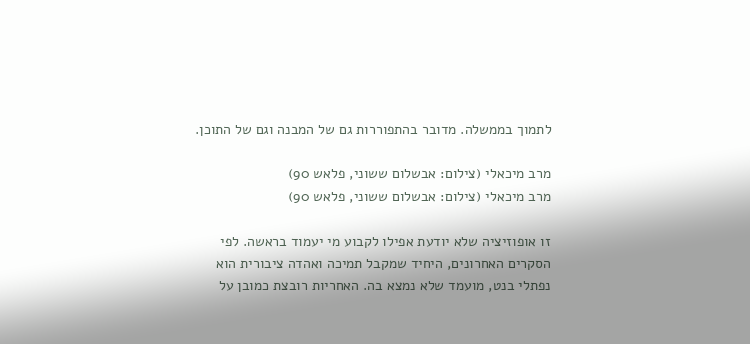לתמוך בממשלה. מדובר בהתפוררות גם של המבנה וגם של התוכן.

מרב מיכאלי (צילום: אבשלום ששוני, פלאש 90)
מרב מיכאלי (צילום: אבשלום ששוני, פלאש 90)

זו אופוזיציה שלא יודעת אפילו לקבוע מי יעמוד בראשה. לפי הסקרים האחרונים, היחיד שמקבל תמיכה ואהדה ציבורית הוא נפתלי בנט, מועמד שלא נמצא בה. האחריות רובצת כמובן על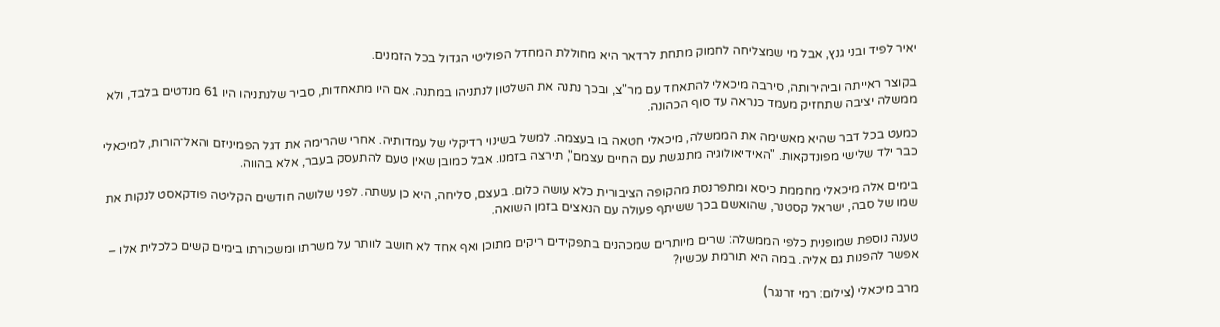יאיר לפיד ובני גנץ, אבל מי שמצליחה לחמוק מתחת לרדאר היא מחוללת המחדל הפוליטי הגדול בכל הזמנים.

בקוצר ראייתה וביהירותה, סירבה מיכאלי להתאחד עם מר"צ, ובכך נתנה את השלטון לנתניהו במתנה. אם היו מתאחדות, סביר שלנתניהו היו 61 מנדטים בלבד, ולא ממשלה יציבה שתחזיק מעמד כנראה עד סוף הכהונה.

כמעט בכל דבר שהיא מאשימה את הממשלה, מיכאלי חטאה בו בעצמה. למשל בשינוי רדיקלי של עמדותיה. אחרי שהרימה את דגל הפמיניזם והאל־הורות, למיכאלי כבר ילד שלישי מפונדקאות. "האידיאולוגיה מתנגשת עם החיים עצמם", תירצה בזמנו. אבל כמובן שאין טעם להתעסק בעבר, אלא בהווה.

בימים אלה מיכאלי מחממת כיסא ומתפרנסת מהקופה הציבורית כלא עושה כלום. בעצם, סליחה, היא כן עשתה. לפני שלושה חודשים הקליטה פודקאסט לנקות את שמו של סבה, ישראל קסטנר, שהואשם בכך ששיתף פעולה עם הנאצים בזמן השואה.

טענה נוספת שמופנית כלפי הממשלה: שרים מיותרים שמכהנים בתפקידים ריקים מתוכן ואף אחד לא חושב לוותר על משרתו ומשכורתו בימים קשים כלכלית אלו – אפשר להפנות גם אליה. במה היא תורמת עכשיו?

מרב מיכאלי (צילום: רמי זרנגר)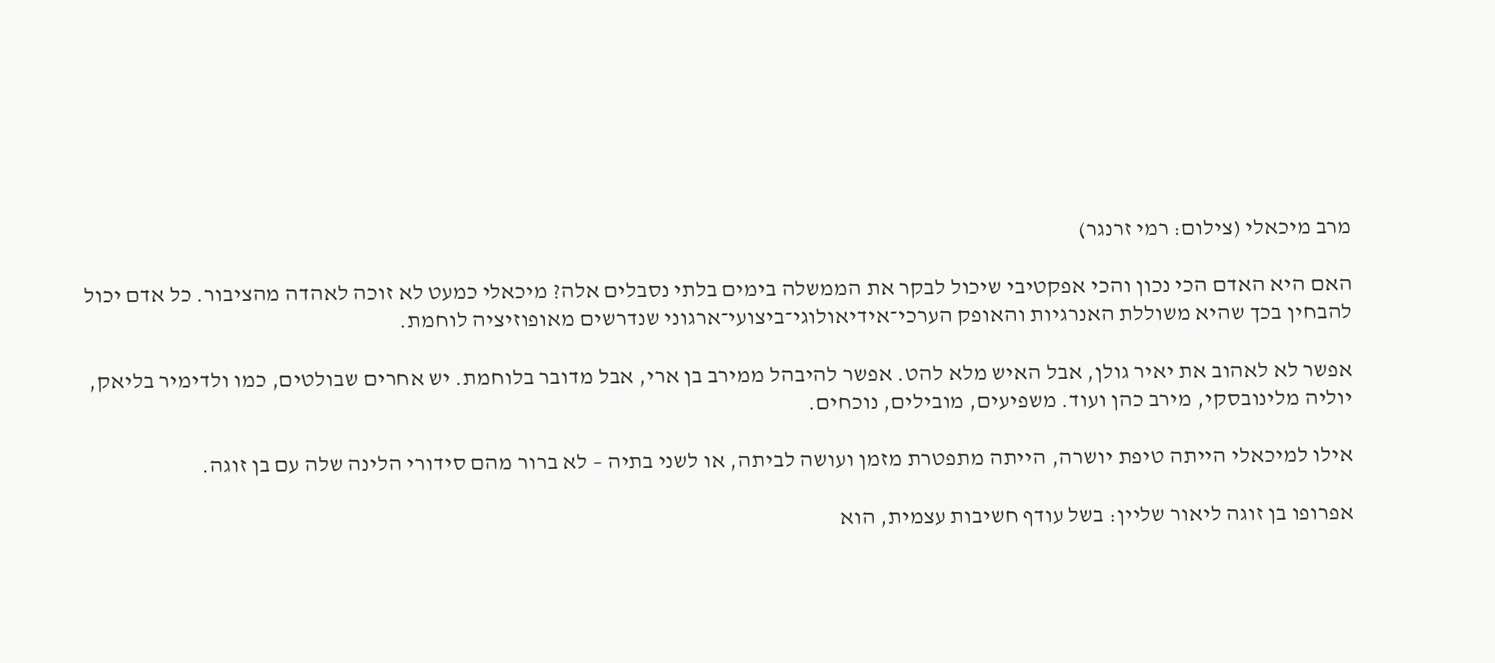מרב מיכאלי (צילום: רמי זרנגר)

האם היא האדם הכי נכון והכי אפקטיבי שיכול לבקר את הממשלה בימים בלתי נסבלים אלה? מיכאלי כמעט לא זוכה לאהדה מהציבור. כל אדם יכול להבחין בכך שהיא משוללת האנרגיות והאופק הערכי־אידיאולוגי־ביצועי־ארגוני שנדרשים מאופוזיציה לוחמת.

אפשר לא לאהוב את יאיר גולן, אבל האיש מלא להט. אפשר להיבהל ממירב בן ארי, אבל מדובר בלוחמת. יש אחרים שבולטים, כמו ולדימיר בליאק, יוליה מלינובסקי, מירב כהן ועוד. משפיעים, מובילים, נוכחים.

אילו למיכאלי הייתה טיפת יושרה, הייתה מתפטרת מזמן ועושה לביתה, או לשני בתיה – לא ברור מהם סידורי הלינה שלה עם בן זוגה.

אפרופו בן זוגה ליאור שליין: בשל עודף חשיבות עצמית, הוא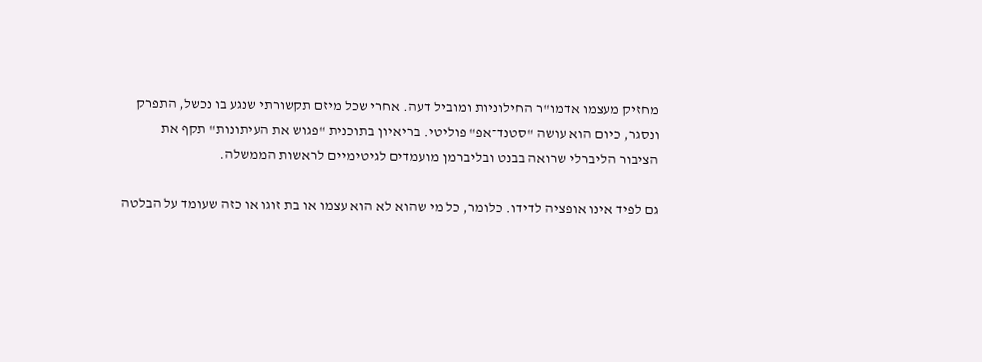מחזיק מעצמו אדמו"ר החילוניות ומוביל דעה. אחרי שכל מיזם תקשורתי שנגע בו נכשל, התפרק ונסגר, כיום הוא עושה "סטנד־אפ" פוליטי. בריאיון בתוכנית "פגוש את העיתונות" תקף את הציבור הליברלי שרואה בבנט ובליברמן מועמדים לגיטימיים לראשות הממשלה.

גם לפיד אינו אופציה לדידו. כלומר, כל מי שהוא לא הוא עצמו או בת זוגו או כזה שעומד על הבלטה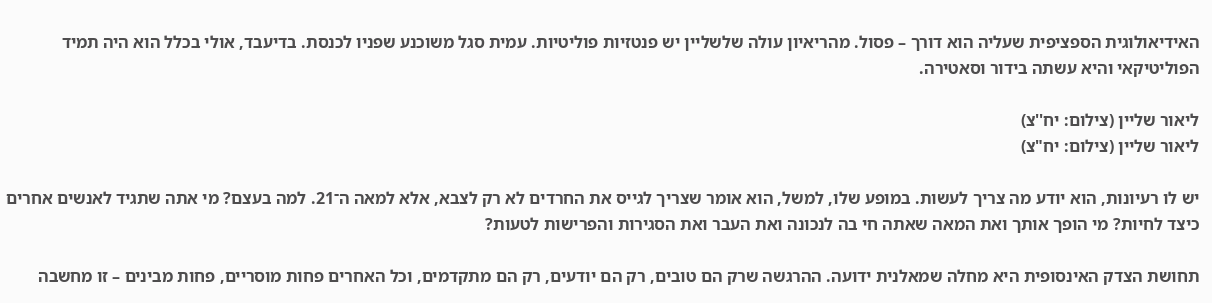האידיאולוגית הספציפית שעליה הוא דורך – פסול. מהריאיון עולה שלשליין יש פנטזיות פוליטיות. עמית סגל משוכנע שפניו לכנסת. בדיעבד, אולי בכלל הוא היה תמיד הפוליטיקאי והיא עשתה בידור וסאטירה.

ליאור שליין (צילום: יח''צ)
ליאור שליין (צילום: יח"צ)

יש לו רעיונות, הוא יודע מה צריך לעשות. במופע שלו, למשל, הוא אומר שצריך לגייס את החרדים לא רק לצבא, אלא למאה ה־21. למה בעצם? מי אתה שתגיד לאנשים אחרים כיצד לחיות? מי הופך אותך ואת המאה שאתה חי בה לנכונה ואת העבר ואת הסגירות והפרישות לטעות?

תחושת הצדק האינסופית היא מחלה שמאלנית ידועה. ההרגשה שרק הם טובים, רק הם יודעים, רק הם מתקדמים, וכל האחרים פחות מוסריים, פחות מבינים – זו מחשבה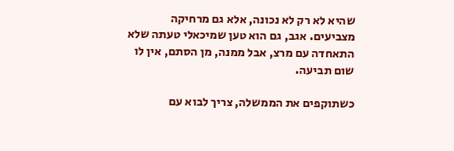שהיא לא רק לא נכונה, אלא גם מרחיקה מצביעים. אגב, גם הוא טען שמיכאלי טעתה שלא התאחדה עם מרצ, אבל ממנה, מן הסתם, אין לו שום תביעה.

כשתוקפים את הממשלה, צריך לבוא עם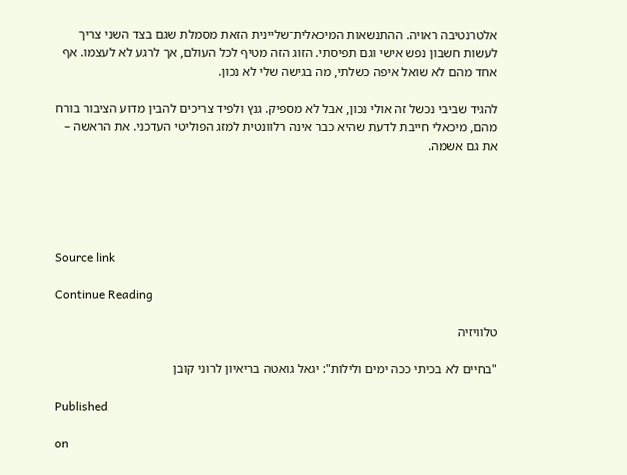אלטרנטיבה ראויה. ההתנשאות המיכאלית־שליינית הזאת מסמלת שגם בצד השני צריך לעשות חשבון נפש אישי וגם תפיסתי. הזוג הזה מטיף לכל העולם, אך לרגע לא לעצמו. אף אחד מהם לא שואל איפה כשלתי, מה בגישה שלי לא נכון.

להגיד שביבי נכשל זה אולי נכון, אבל לא מספיק. גנץ ולפיד צריכים להבין מדוע הציבור בורח מהם, מיכאלי חייבת לדעת שהיא כבר אינה רלוונטית למזג הפוליטי העדכני. את הראשה – את גם אשמה.





Source link

Continue Reading

טלוויזיה

"בחיים לא בכיתי ככה ימים ולילות": יגאל גואטה בריאיון לרוני קובן

Published

on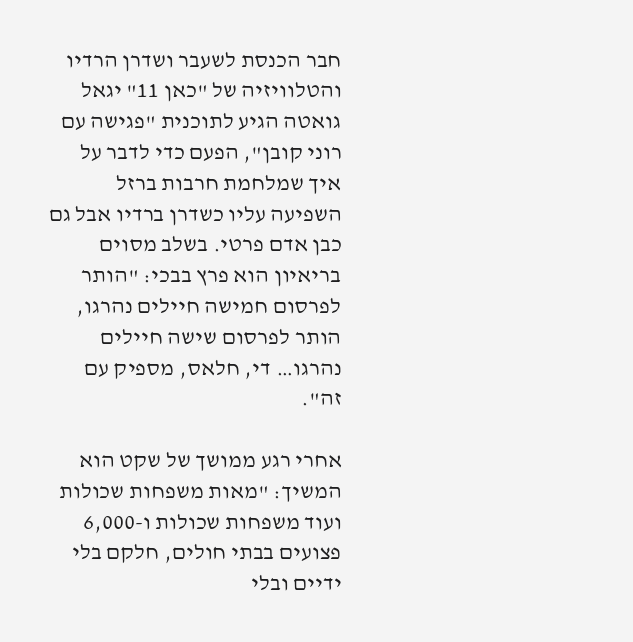חבר הכנסת לשעבר ושדרן הרדיו והטלוויזיה של "כאן 11" יגאל גואטה הגיע לתוכנית "פגישה עם רוני קובן", הפעם כדי לדבר על איך שמלחמת חרבות ברזל השפיעה עליו כשדרן ברדיו אבל גם כבן אדם פרטי. בשלב מסוים בריאיון הוא פרץ בבכי: "הותר לפרסום חמישה חיילים נהרגו, הותר לפרסום שישה חיילים נהרגו… די, חלאס, מספיק עם זה".

אחרי רגע ממושך של שקט הוא המשיך: "מאות משפחות שכולות ועוד משפחות שכולות ו-6,000 פצועים בבתי חולים, חלקם בלי ידיים ובלי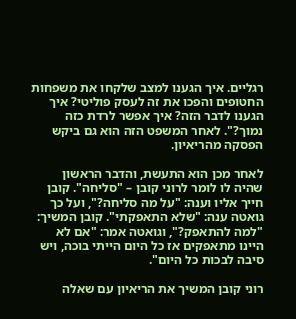רגליים. איך הגענו למצב שלקחו את משפחות החטופים והפכו את זה לעסק פוליטי? איך הגענו לדבר הזה? איך אפשר לרדת כזה נמוך?". לאחר המשפט הזה הוא גם ביקש הפסקה מהריאיון.

לאחר מכן הוא התעשת, והדבר הראשון שהיה לו לומר לרוני קובן – "סליחה". קובן חייך אליו וענה: "על מה סליחה?", ועל כך גואטה ענה: "שלא התאפקתי". קובן המשיך: "למה להתאפק?", וגואטה אמר: "אם לא היינו מתאפקים אז כל היום הייתי בוכה, ויש סיבה לבכות כל היום".

רוני קובן המשיך את הריאיון עם שאלה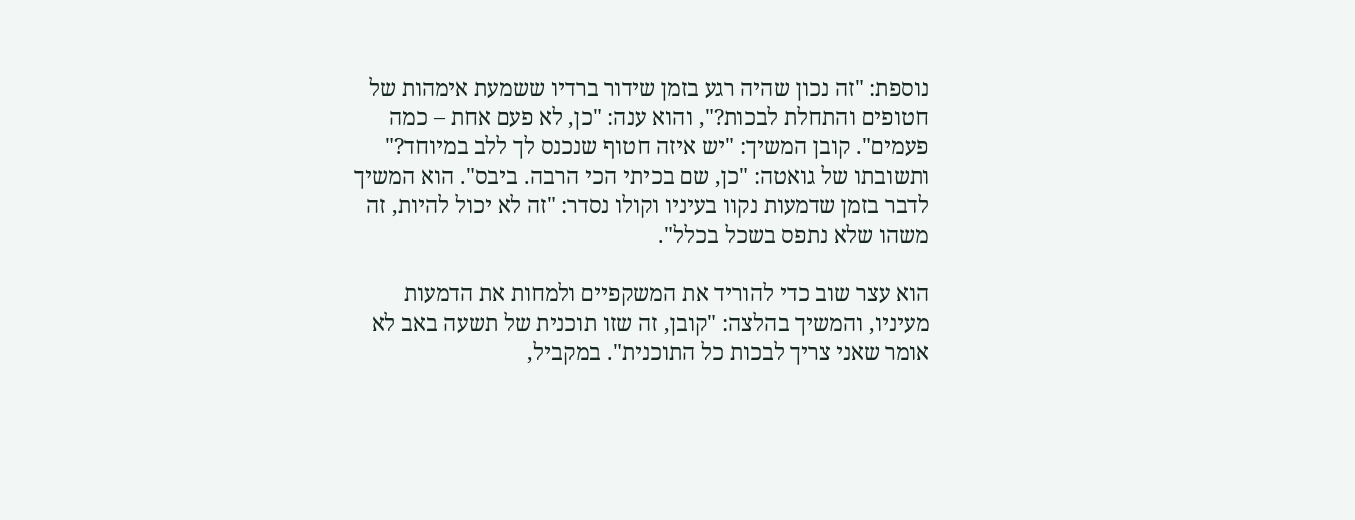נוספת: "זה נכון שהיה רגע בזמן שידור ברדיו ששמעת אימהות של חטופים והתחלת לבכות?", והוא ענה: "כן, לא פעם אחת – כמה פעמים". קובן המשיך: "יש איזה חטוף שנכנס לך ללב במיוחד?" ותשובתו של גואטה: "כן, שם בכיתי הכי הרבה. ביבס". הוא המשיך לדבר בזמן שדמעות נקוו בעיניו וקולו נסדר: "זה לא יכול להיות, זה משהו שלא נתפס בשכל בכלל".

הוא עצר שוב כדי להוריד את המשקפיים ולמחות את הדמעות מעיניו, והמשיך בהלצה: "קובן, זה שזו תוכנית של תשעה באב לא אומר שאני צריך לבכות כל התוכנית". במקביל,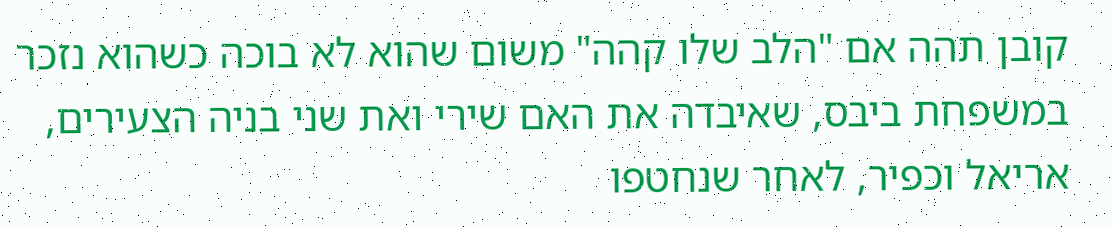קובן תהה אם "הלב שלו קהה" משום שהוא לא בוכה כשהוא נזכר במשפחת ביבס, שאיבדה את האם שירי ואת שני בניה הצעירים, אריאל וכפיר, לאחר שנחטפו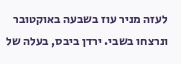לעזה מניר עוז בשבעה באוקטובר ונרצחו בשבי. ירדן ביבס, בעלה של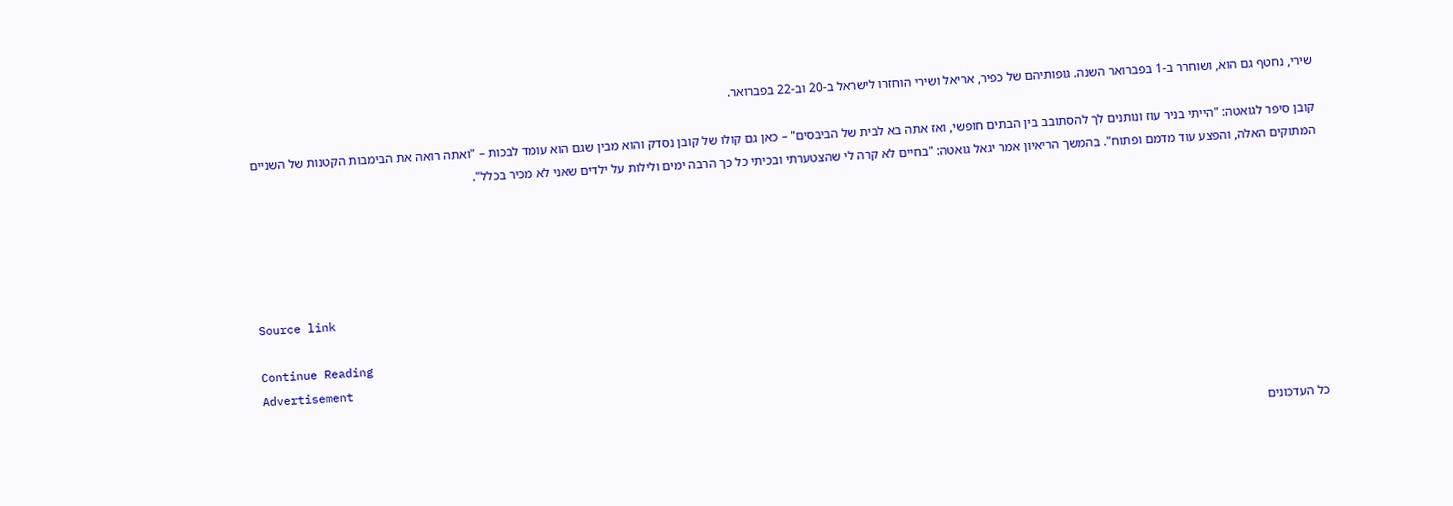שירי, נחטף גם הוא, ושוחרר ב-1 בפברואר השנה. גופותיהם של כפיר, אריאל ושירי הוחזרו לישראל ב-20 וב-22 בפברואר.

קובן סיפר לגואטה: "הייתי בניר עוז ונותנים לך להסתובב בין הבתים חופשי, ואז אתה בא לבית של הביבסים" – כאן גם קולו של קובן נסדק והוא מבין שגם הוא עומד לבכות – "ואתה רואה את הבימבות הקטנות של השניים המתוקים האלה, והפצע עוד מדמם ופתוח". בהמשך הריאיון אמר יגאל גואטה: "בחיים לא קרה לי שהצטערתי ובכיתי כל כך הרבה ימים ולילות על ילדים שאני לא מכיר בכלל".





Source link

Continue Reading
Advertisement

כל העדכונים